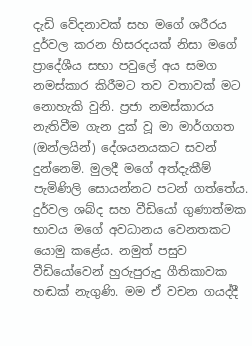දැඩි වේදනාවක් සහ මගේ ශරීරය දුර්වල කරන හිසරදයක් නිසා මගේ ප්‍රාදේශීය සභා පවුලේ අය සමග නමස්කාර කිරීමට තව වතාවක් මට නොහැකි වුනි. ප්‍රජා නමස්කාරය නැතිවීම ගැන දුක් වූ මා මාර්ගගත (ඔන්ලයින්) දේශයනයකට සවන් දුන්නෙමි. මුලදී මගේ අත්දැකීම් පැමිණිලි සොයන්නට පටන් ගත්තේය. දුර්වල ශබ්ද සහ වීඩියෝ ගුණාත්මක භාවය මගේ අවධානය වෙනතකට යොමු කළේය. නමුත් පසුව වීඩියෝවෙන් හුරුපුරුදු ගීතිකාවක හඬක් නැගුණි. මම ඒ වචන ගයද්දී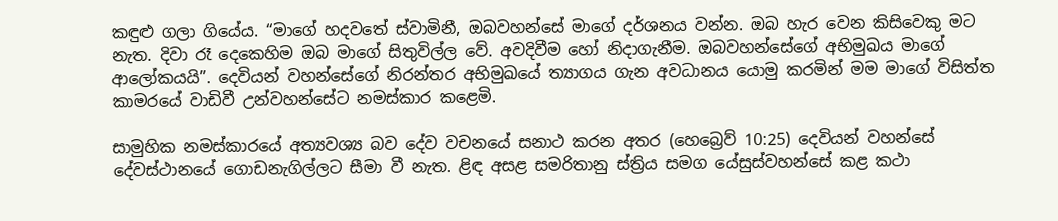කඳුළු ගලා ගියේය. “මාගේ හදවතේ ස්වාමිනී, ඔබවහන්සේ මාගේ දර්ශනය වන්න. ඔබ හැර වෙන කිසිවෙකු මට නැත. දිවා රෑ දෙකෙහිම ඔබ මාගේ සිතුවිල්ල වේ. අවදිවීම හෝ නිදාගැනීම. ඔබවහන්සේගේ අභිමුඛය මාගේ ආලෝකයයි”. දෙවියන් වහන්සේගේ නිරන්තර අභිමුඛයේ ත්‍යාගය ගැන අවධානය යොමු කරමින් මම මාගේ විසිත්ත කාමරයේ වාඩිවී උන්වහන්සේට නමස්කාර කළෙමි.

සාමුහික නමස්කාරයේ අත්‍යවශ්‍ය බව දේව වචනයේ සනාථ කරන අතර (හෙබ්‍රෙව් 10:25) දෙවියන් වහන්සේ දේවස්ථානයේ ගොඩනැගිල්ලට සීමා වී නැත. ළිඳ අසළ සමරිතානු ස්ත්‍රිය සමග යේසුස්වහන්සේ කළ කථා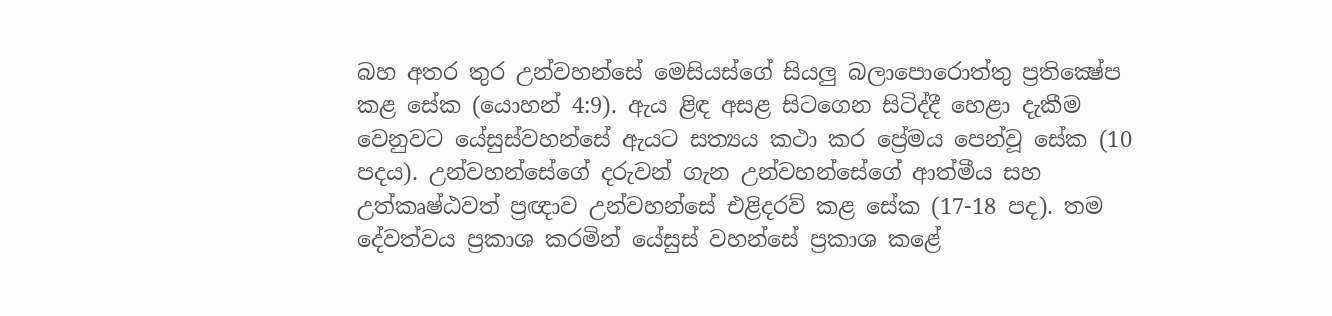බහ අතර තුර උන්වහන්සේ මෙසියස්ගේ සියලු බලාපොරොත්තු ප්‍රතික්‍ෂේප කළ සේක (යොහන් 4:9). ඇය ළිඳ අසළ සිටගෙන සිටිද්දී හෙළා දැකීම වෙනුවට යේසුස්වහන්සේ ඇයට සත්‍යය කථා කර ප්‍රේමය පෙන්වූ සේක (10 පදය). උන්වහන්සේගේ දරුවන් ගැන උන්වහන්සේගේ ආත්මීය සහ උත්කෘෂ්ඨවත් ප්‍රඥාව උන්වහන්සේ එළිදරව් කළ සේක (17-18 පද). තම දේවත්වය ප්‍රකාශ කරමින් යේසුස් වහන්සේ ප්‍රකාශ කළේ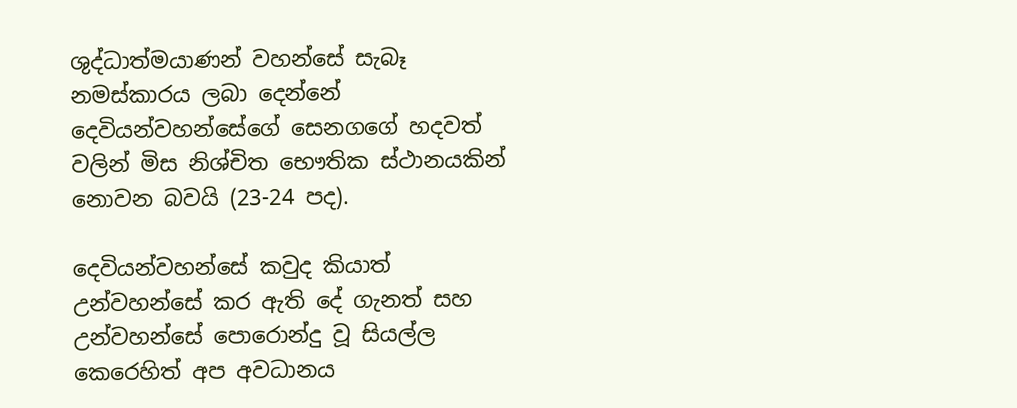ශුද්ධාත්මයාණන් වහන්සේ සැබෑ නමස්කාරය ලබා දෙන්නේ දෙවියන්වහන්සේගේ සෙනගගේ හදවත් වලින් මිස නිශ්චිත භෞතික ස්ථානයකින් නොවන බවයි (23-24 පද).

දෙවියන්වහන්සේ කවුද කියාත් උන්වහන්සේ කර ඇති දේ ගැනත් සහ උන්වහන්සේ පොරොන්දු වූ සියල්ල කෙරෙහිත් අප අවධානය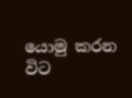යොමු කරන විට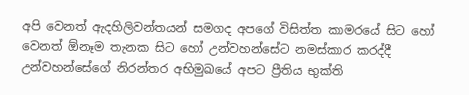අපි වෙනත් ඇදහිලිවන්තයන් සමගද අපගේ විසිත්ත කාමරයේ සිට හෝ වෙනත් ඕනෑම තැනක සිට හෝ උන්වහන්සේට නමස්කාර කරද්දී උන්වහන්සේගේ නිරන්තර අභිමුඛයේ අපට ප්‍රීතිය භුක්ති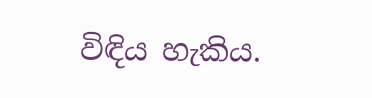විඳිය හැකිය.